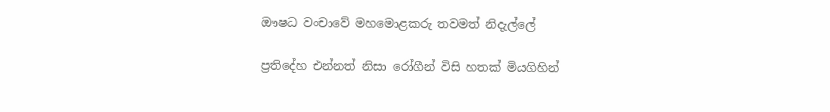ඖෂධ වංචාවේ මහමොළකරු තවමත් නිදැල්ලේ

ප්‍රතිදේහ එන්නත් නිසා රෝගීන් විසි හතක් මියගිහින්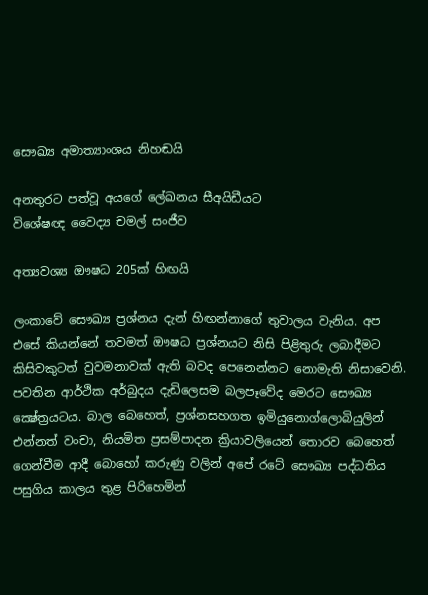සෞඛ්‍ය අමාත්‍යාංශය නිහඬයි

අනතුරට පත්වූ අයගේ ලේඛනය සීඅයිඩීයට
විශේෂඥ වෛද්‍ය චමල් සංජීව

අත්‍යවශ්‍ය ඖෂධ 205ක් හිඟයි

ලංකාවේ සෞඛ්‍ය ප්‍රශ්නය දැන් හිඟන්නාගේ තුවාලය වැනිය. අප එසේ කියන්නේ තවමත් ඖෂධ ප්‍රශ්නයට නිසි පිළිතුරු ලබාදීමට කිසිවකුටත් වුවමනාවක් ඇති බවද පෙනෙන්නට නොමැති නිසාවෙනි. පවතින ආර්ථික අර්බුදය දැඩිලෙසම බලපෑවේද මෙරට සෞඛ්‍ය ක්‍ෂේත්‍රයටය. බාල බෙහෙත්, ප්‍රශ්නසහගත ඉමියුනොග්ලොබියුලින් එන්නත් වංචා, නියමිත ප්‍රසම්පාදන ක්‍රියාවලියෙන් තොරව බෙහෙත් ගෙන්වීම ආදී බොහෝ කරුණු වලින් අපේ රටේ සෞඛ්‍ය පද්ධතිය පසුගිය කාලය තුළ පිරිහෙමින්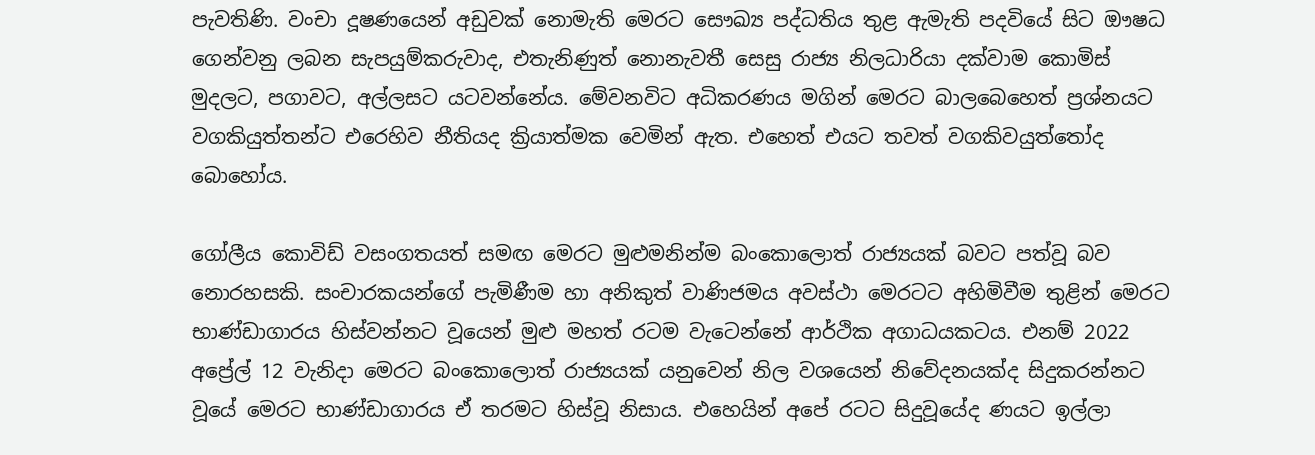පැවතිණි. වංචා දූෂණයෙන් අඩුවක් නොමැති මෙරට සෞඛ්‍ය පද්ධතිය තුළ ඇමැති පදවියේ සිට ඖෂධ ගෙන්වනු ලබන සැපයුම්කරුවාද, එතැනිණුත් නොනැවතී සෙසු රාජ්‍ය නිලධාරියා දක්වාම කොමිස් මුදලට, පගාවට, අල්ලසට යටවන්නේය. මේවනවිට අධිකරණය මගින් මෙරට බාලබෙහෙත් ප්‍රශ්නයට වගකියුත්තන්ට එරෙහිව නීතියද ක්‍රියාත්මක වෙමින් ඇත. එහෙත් එයට තවත් වගකිවයුත්තෝද බොහෝය.

ගෝලීය කොවිඩ් වසංගතයත් සමඟ මෙරට මුළුමනින්ම බංකොලොත් රාජ්‍යයක් බවට පත්වූ බව නොරහසකි. සංචාරකයන්ගේ පැමිණීම හා අනිකුත් වාණිජමය අවස්ථා මෙරටට අහිමිවීම තුළින් මෙරට භාණ්ඩාගාරය හිස්වන්නට වූයෙන් මුළු මහත් රටම වැටෙන්නේ ආර්ථික අගාධයකටය. එනම් 2022 අප්‍රේල් 12 වැනිදා මෙරට බංකොලොත් රාජ්‍යයක් යනුවෙන් නිල වශයෙන් නිවේදනයක්ද සිදුකරන්නට වූයේ මෙරට භාණ්ඩාගාරය ඒ තරමට හිස්වූ නිසාය. එහෙයින් අපේ රටට සිදුවූයේද ණයට ඉල්ලා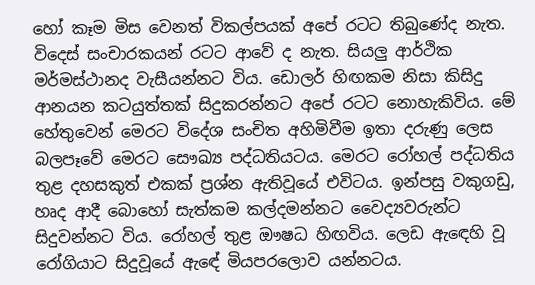හෝ කෑම මිස වෙනත් විකල්පයක් අපේ රටට තිබුණේද නැත. විදෙස් සංචාරකයන් රටට ආවේ ද නැත. සියලු ආර්ථික මර්මස්ථානද වැසීයන්නට විය. ඩොලර් හිඟකම නිසා කිසිදු ආනයන කටයුත්තක් සිදුකරන්නට අපේ රටට නොහැකිවිය. මේ හේතුවෙන් මෙරට විදේශ සංචිත අහිමිවීම ඉතා දරුණු ලෙස බලපෑවේ මෙරට සෞඛ්‍ය පද්ධතියටය. මෙරට රෝහල් පද්ධතිය තුළ දහසකුත් එකක් ප්‍රශ්න ඇතිවූයේ එවිටය. ඉන්පසු වකුගඩු, හෘද ආදී බොහෝ සැත්කම කල්දමන්නට වෛද්‍යවරුන්ට සිදුවන්නට විය. රෝහල් තුළ ඖෂධ හිඟවිය. ලෙඩ ඇඳෙහි වූ රෝගියාට සිදුවූයේ ඇඳේ මියපරලොව යන්නටය.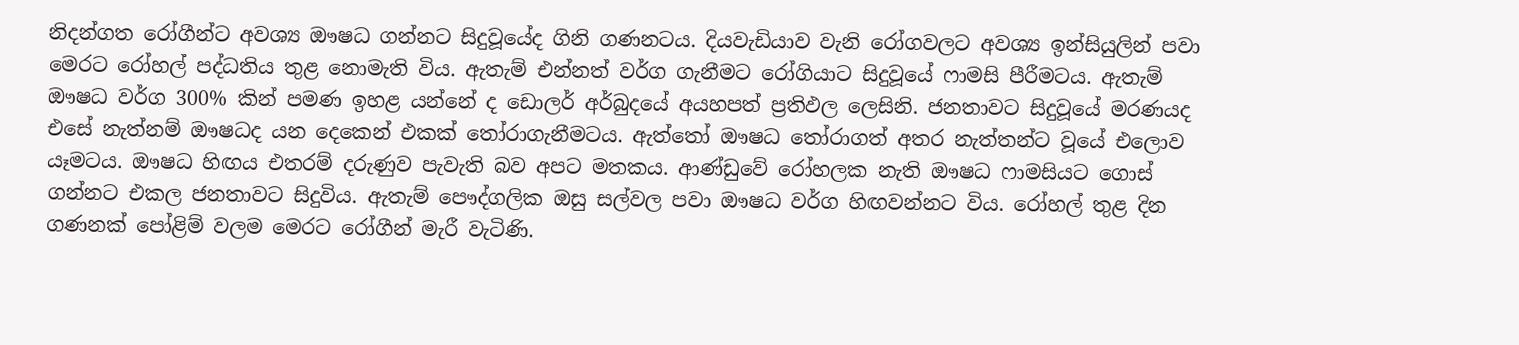නිදන්ගත රෝගීන්ට අවශ්‍ය ඖෂධ ගන්නට සිදුවූයේද ගිනි ගණනටය. දියවැඩියාව වැනි රෝගවලට අවශ්‍ය ඉන්සියුලින් පවා මෙරට රෝහල් පද්ධතිය තුළ නොමැති විය. ඇතැම් එන්නත් වර්ග ගැනීමට රෝගියාට සිදුවූයේ ෆාමසි පීරීමටය. ඇතැම් ඖෂධ වර්ග 300% කින් පමණ ඉහළ යන්නේ ද ඩොලර් අර්බුදයේ අයහපත් ප්‍රතිඵල ලෙසිනි. ජනතාවට සිදුවූයේ මරණයද එසේ නැත්නම් ඖෂධද යන දෙකෙන් එකක් තෝරාගැනීමටය. ඇත්තෝ ඖෂධ තෝරාගත් අතර නැත්තන්ට වූයේ එලොව යෑමටය. ඖෂධ හිඟය එතරම් දරුණුව පැවැති බව අපට මතකය. ආණ්ඩුවේ රෝහලක නැති ඖෂධ ෆාමසියට ගොස් ගන්නට එකල ජනතාවට සිදුවිය. ඇතැම් පෞද්ගලික ඔසු සල්වල පවා ඖෂධ වර්ග හිඟවන්නට විය. රෝහල් තුළ දින ගණනක් පෝළිම් වලම මෙරට රෝගීන් මැරී වැටිණි.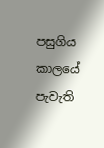පසුගිය කාලයේ පැවැති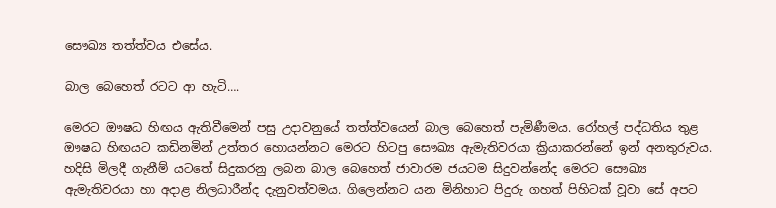සෞඛ්‍ය තත්ත්වය එසේය.

බාල බෙහෙත් රටට ආ හැටි….

මෙරට ඖෂධ හිඟය ඇතිවීමෙන් පසු උදාවනුයේ තත්ත්වයෙන් බාල බෙහෙත් පැමිණීමය. රෝහල් පද්ධතිය තුළ ඖෂධ හිඟයට කඩිනමින් උත්තර හොයන්නට මෙරට හිටපු සෞඛ්‍ය ඇමැතිවරයා ක්‍රියාකරන්නේ ඉන් අනතුරුවය. හදිසි මිලදී ගැනීම් යටතේ සිදුකරනු ලබන බාල බෙහෙත් ජාවාරම ජයටම සිදුවන්නේද මෙරට සෞඛ්‍ය ඇමැතිවරයා හා අදාළ නිලධාරීන්ද දැනුවත්වමය. ගිලෙන්නට යන මිනිහාට පිදුරු ගහත් පිහිටක් වූවා සේ අපට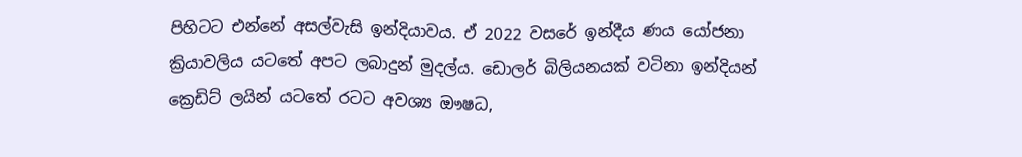පිහිටට එන්නේ අසල්වැසි ඉන්දියාවය. ඒ 2022 වසරේ ඉන්දීය ණය යෝජනා ක්‍රියාවලිය යටතේ අපට ලබාදුන් මුදල්ය. ඩොලර් බිලියනයක් වටිනා ඉන්දියන් ක්‍රෙඩිට් ලයින් යටතේ රටට අවශ්‍ය ඖෂධ,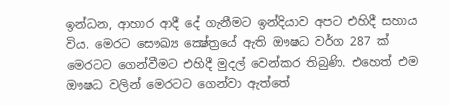ඉන්ධන, ආහාර ආදී දේ ගැනීමට ඉන්දියාව අපට එහිදී සහාය විය. මෙරට සෞඛ්‍ය ක්‍ෂේත්‍රයේ ඇති ඖෂධ වර්ග 287 ක් මෙරටට ගෙන්වීමට එහිදී මුදල් වෙන්කර තිබුණි. එහෙත් එම ඖෂධ වලින් මෙරටට ගෙන්වා ඇත්තේ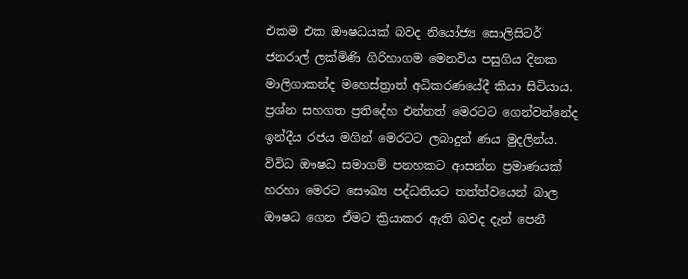එකම එක ඖෂධයක් බවද නියෝජ්‍ය සොලිසිටර් ජනරාල් ලක්මිණි ගිරිහාගම මෙනවිය පසුගිය දිනක මාලිගාකන්ද මහෙස්ත්‍රාත් අධිකරණයේදී කියා සිටියාය. ප්‍රශ්න සහගත ප්‍රතිදේහ එන්නත් මෙරටට ගෙන්වන්නේද ඉන්දීය රජය මගින් මෙරටට ලබාදුන් ණය මුදලින්ය. විවිධ ඖෂධ සමාගම් පනහකට ආසන්න ප්‍රමාණයක් හරහා මෙරට සෞඛ්‍ය පද්ධතියට තත්ත්වයෙන් බාල ඖෂධ ගෙන ඒමට ක්‍රියාකර ඇති බවද දැන් පෙනී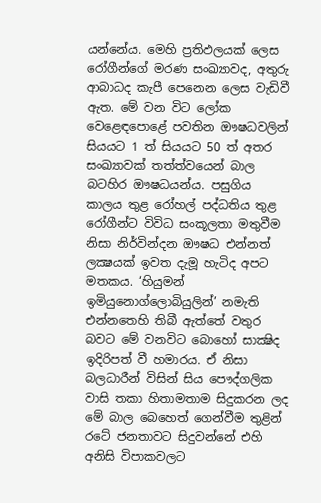යන්නේය. මෙහි ප්‍රතිඵලයක් ලෙස රෝගීන්ගේ මරණ සංඛ්‍යාවද, අතුරු ආබාධද කැපී පෙනෙන ලෙස වැඩිවී ඇත. මේ වන විට ලෝක වෙළෙඳපොළේ පවතින ඖෂධවලින් සියයට 1 ත් සියයට 50 ත් අතර සංඛ්‍යාවක් තත්ත්වයෙන් බාල බටහිර ඖෂධයන්ය. පසුගිය කාලය තුළ රෝහල් පද්ධතිය තුළ රෝගීන්ට විවිධ සංකූලතා මතුවීම නිසා නිර්වින්දන ඖෂධ එන්නත් ලක්‍ෂයක් ඉවත දැමූ හැටිද අපට මතකය. ‘හියුමන් ඉමියුනොග්ලොබියුලින්’ නමැති එන්නතෙහි තිබී ඇත්තේ වතුර බවට මේ වනවිට බොහෝ සාක්‍ෂිද ඉදිරිපත් වී හමාරය. ඒ නිසා බලධාරීන් විසින් සිය පෞද්ගලික වාසි තකා හිතාමතාම සිදුකරන ලද මේ බාල බෙහෙත් ගෙන්වීම තුළින් රටේ ජනතාවට සිදුවන්නේ එහි අනිසි විපාකවලට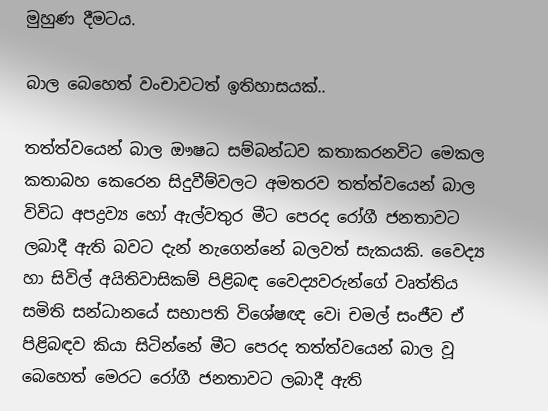මුහුණ දීමටය.

බාල බෙහෙත් වංචාවටත් ඉතිහාසයක්..

තත්ත්වයෙන් බාල ඖෂධ සම්බන්ධව කතාකරනවිට මෙකල කතාබහ කෙරෙන සිදුවීම්වලට අමතරව තත්ත්වයෙන් බාල විවිධ අපද්‍රව්‍ය හෝ ඇල්වතුර මීට පෙරද රෝගී ජනතාවට ලබාදී ඇති බවට දැන් නැගෙන්නේ බලවත් සැකයකි. වෛද්‍ය හා සිවිල් අයිතිවාසිකම් පිළිබඳ වෛද්‍යවරුන්ගේ වෘත්තිය සමිති සන්ධානයේ සභාපති විශේෂඥ වෙi චමල් සංජීව ඒ පිළිබඳව කියා සිටින්නේ මීට පෙරද තත්ත්වයෙන් බාල වූ බෙහෙත් මෙරට රෝගී ජනතාවට ලබාදී ඇති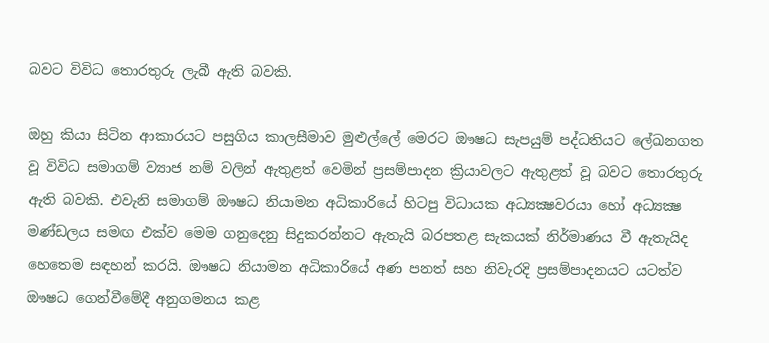බවට විවිධ තොරතුරු ලැබී ඇති බවකි.

ඔහු කියා සිටින ආකාරයට පසුගිය කාලසීමාව මුළුල්ලේ මෙරට ඖෂධ සැපයුම් පද්ධතියට ලේඛනගත වූ විවිධ සමාගම් ව්‍යාජ නම් වලින් ඇතුළත් වෙමින් ප්‍රසම්පාදන ක්‍රියාවලට ඇතුළත් වූ බවට තොරතුරු ඇති බවකි. එවැනි සමාගම් ඖෂධ නියාමන අධිකාරියේ හිටපු විධායක අධ්‍යක්‍ෂවරයා හෝ අධ්‍යක්‍ෂ මණ්ඩලය සමඟ එක්ව මෙම ගනුදෙනු සිදුකරන්නට ඇතැයි බරපතළ සැකයක් නිර්මාණය වී ඇතැයිද හෙතෙම සඳහන් කරයි. ඖෂධ නියාමන අධිකාරියේ අණ පනත් සහ නිවැරදි ප්‍රසම්පාදනයට යටත්ව ඖෂධ ගෙන්වීමේදී අනුගමනය කළ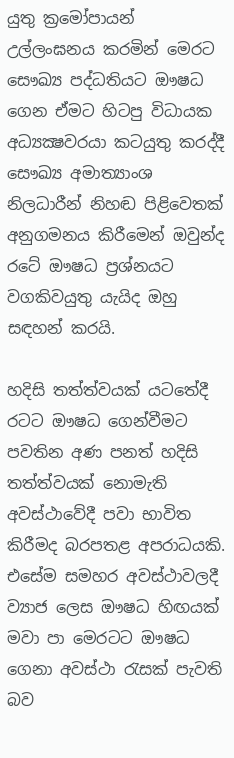යුතු ක්‍රමෝපායන් උල්ලංඝනය කරමින් මෙරට සෞඛ්‍ය පද්ධතියට ඖෂධ ගෙන ඒමට හිටපු විධායක අධ්‍යක්‍ෂවරයා කටයුතු කරද්දී සෞඛ්‍ය අමාත්‍යාංශ නිලධාරීන් නිහඬ පිළිවෙතක් අනුගමනය කිරීමෙන් ඔවුන්ද රටේ ඖෂධ ප්‍රශ්නයට වගකිවයුතු යැයිද ඔහු සඳහන් කරයි.

හදිසි තත්ත්වයක් යටතේදී රටට ඖෂධ ගෙන්වීමට පවතින අණ පනත් හදිසි තත්ත්වයක් නොමැති අවස්ථාවේදී පවා භාවිත කිරීමද බරපතළ අපරාධයකි. එසේම සමහර අවස්ථාවලදී ව්‍යාජ ලෙස ඖෂධ හිඟයක් මවා පා මෙරටට ඖෂධ ගෙනා අවස්ථා රැසක් පැවති බව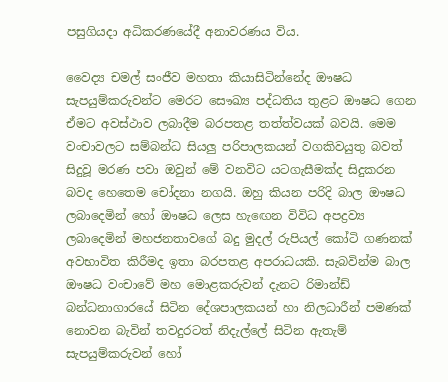පසුගියදා අධිකරණයේදී අනාවරණය විය.

වෛද්‍ය චමල් සංජීව මහතා කියාසිටින්නේද ඖෂධ සැපයුම්කරුවන්ට මෙරට සෞඛ්‍ය පද්ධතිය තුළට ඖෂධ ගෙන ඒමට අවස්ථාව ලබාදීම බරපතළ තත්ත්වයක් බවයි. මෙම වංචාවලට සම්බන්ධ සියලු පරිපාලකයන් වගකිවයුතු බවත් සිදුවූ මරණ පවා ඔවුන් මේ වනවිට යටගැසීමක්ද සිදුකරන බවද හෙතෙම චෝදනා නගයි. ඔහු කියන පරිදි බාල ඖෂධ ලබාදෙමින් හෝ ඖෂධ ලෙස හැඟෙන විවිධ අපද්‍රව්‍ය ලබාදෙමින් මහජනතාවගේ බදු මුදල් රුපියල් කෝටි ගණනක් අවභාවිත කිරීමද ඉතා බරපතළ අපරාධයකි. සැබවින්ම බාල ඖෂධ වංචාවේ මහ මොළකරුවන් දැනට රිමාන්ඩ් බන්ධනාගාරයේ සිටින දේශපාලකයන් හා නිලධාරීන් පමණක් නොවන බැවින් තවදුරටත් නිදැල්ලේ සිටින ඇතැම් සැපයුම්කරුවන් හෝ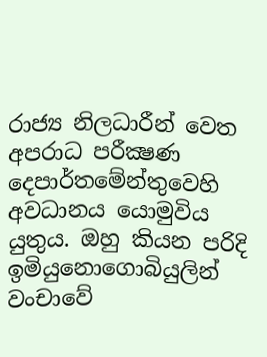රාජ්‍ය නිලධාරීන් වෙත අපරාධ පරීක්‍ෂණ දෙපාර්තමේන්තුවෙහි අවධානය යොමුවිය යුතුය. ඔහු කියන පරිදි ඉමියුනොගොබියුලින් වංචාවේ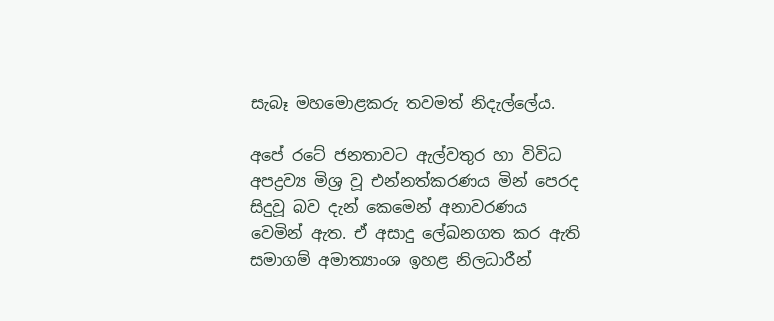සැබෑ මහමොළකරු තවමත් නිදැල්ලේය.

අපේ රටේ ජනතාවට ඇල්වතුර හා විවිධ අපද්‍රව්‍ය මිශ්‍ර වූ එන්නත්කරණය මින් පෙරද සිදුවූ බව දැන් කෙමෙන් අනාවරණය වෙමින් ඇත. ඒ අසාදු ලේඛනගත කර ඇති සමාගම් අමාත්‍යාංශ ඉහළ නිලධාරීන්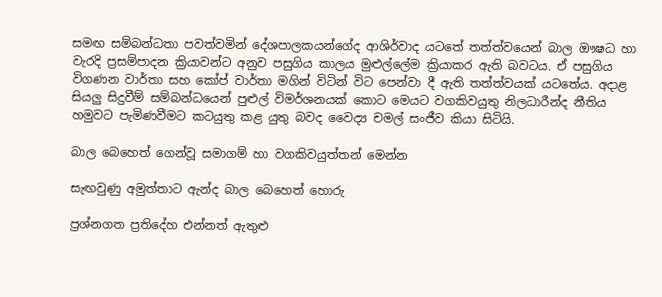සමඟ සම්බන්ධතා පවත්වමින් දේශපාලකයන්ගේද ආශිර්වාද යටතේ තත්ත්වයෙන් බාල ඖෂධ හා වැරදි ප්‍රසම්පාදන ක්‍රියාවන්ට අනුව පසුගිය කාලය මුළුල්ලේම ක්‍රියාකර ඇති බවටය. ඒ පසුගිය විගණන වාර්තා සහ කෝප් වාර්තා මගින් විටින් විට පෙන්වා දී ඇති තත්ත්වයක් යටතේය. අදාළ සියලු සිදුවීම් සම්බන්ධයෙන් පුළුල් විමර්ශනයක් කොට මෙයට වගකිවයුතු නිලධාරීන්ද නීතිය හමුවට පැමිණවීමට කටයුතු කළ යුතු බවද වෛද්‍ය චමල් සංජීව කියා සිටියි.

බාල බෙහෙත් ගෙන්වූ සමාගම් හා වගකිවයුත්තන් මෙන්න

සැඟවුණු අමුත්තාට ඇන්ද බාල බෙහෙත් හොරු

ප්‍රශ්නගත ප්‍රතිදේහ එන්නත් ඇතුළු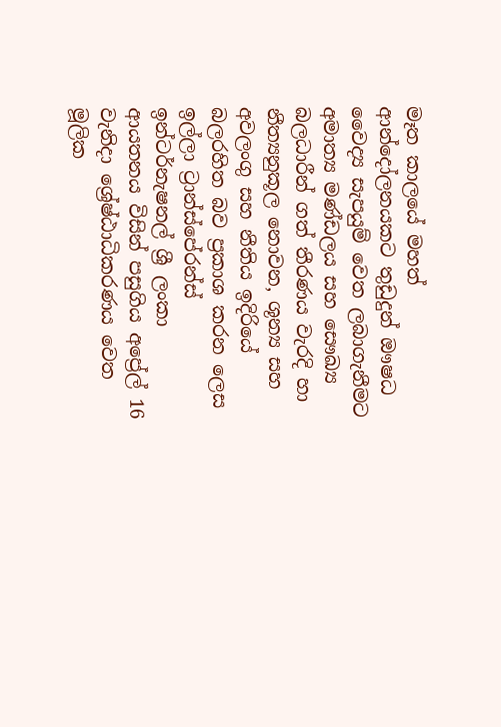මෑත කාලයේ මහත් ආන්දෝලනයකට තුඩුදුන් ඖෂධ වෛද්‍ය සැපයුම් වෙත ලබාගැනීමට අමාත්‍ය මණ්ඩලය සහ සෞඛ්‍ය බලධාරීන් ගත් තීරණය වැරදි හා නීත්‍යනුකූල නොවන, ශූන්‍ය සහ අවලංගු සහ නීතිය ඉදිරියේ බලරහිත බව ප්‍රකාශ කරන ලෙස ඉල්ලා ට්‍රාන්ස්පේරන්ස් ඉන්ටර්නැෂනල් ශ්‍රී ලංකා ආයතනය විසින් පසුගිය අප්‍රේල් 16 වැනිදා ශ්‍රේෂ්ඨාධිකරණය වෙත මූලික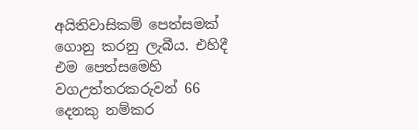අයිතිවාසිකම් පෙත්සමක් ගොනු කරනු ලැබීය. එහිදී එම පෙත්සමෙහි වගඋත්තරකරුවන් 66 දෙනකු නම්කර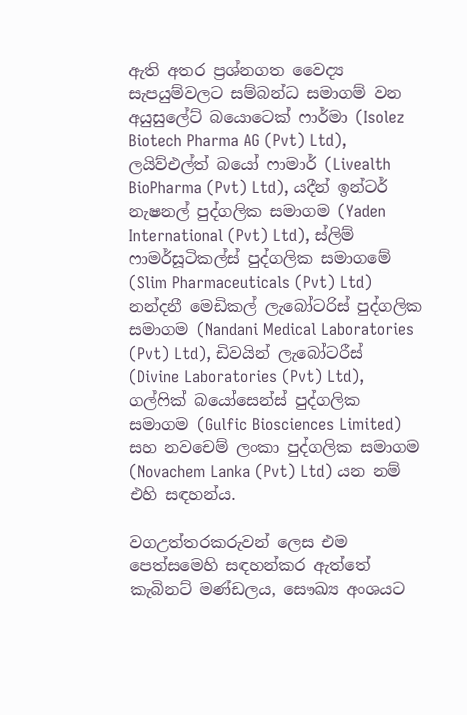ඇති අතර ප්‍රශ්නගත වෛද්‍ය සැපයුම්වලට සම්බන්ධ සමාගම් වන අයුසුලේට් බයොටෙක් ෆාර්මා (Isolez Biotech Pharma AG (Pvt) Ltd), ලයිව්එල්ත් බයෝ ෆාමාර් (Livealth BioPharma (Pvt) Ltd), යදීන් ඉන්ටර් නැෂනල් පුද්ගලික සමාගම (Yaden International (Pvt) Ltd), ස්ලිම් ෆාමර්සූටිකල්ස් පුද්ගලික සමාගමේ (Slim Pharmaceuticals (Pvt) Ltd) නන්දනී මෙඩිකල් ලැබෝටරිස් පුද්ගලික සමාගම (Nandani Medical Laboratories (Pvt) Ltd), ඩිවයින් ලැබෝටරීස් (Divine Laboratories (Pvt) Ltd), ගල්ෆික් බයෝසෙන්ස් පුද්ගලික සමාගම (Gulfic Biosciences Limited) සහ නවචෙම් ලංකා පුද්ගලික සමාගම (Novachem Lanka (Pvt) Ltd) යන නම් එහි සඳහන්ය.

වගඋත්තරකරුවන් ලෙස එම පෙත්සමෙහි සඳහන්කර ඇත්තේ කැබිනට් මණ්ඩලය, සෞඛ්‍ය අංශයට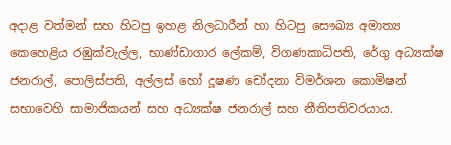අදාළ වත්මන් සහ හිටපු ඉහළ නිලධාරීන් හා හිටපු සෞඛ්‍ය අමාත්‍ය කෙහෙළිය රඹුක්වැල්ල, භාණ්ඩාගාර ලේකම්, විගණකාධිපති, රේගු අධ්‍යක්ෂ ජනරාල්, පොලිස්පති, අල්ලස් හෝ දූෂණ චෝදනා විමර්ශන කොමිෂන් සභාවෙහි සාමාජිකයන් සහ අධ්‍යක්ෂ ජනරාල් සහ නීතිපතිවරයාය.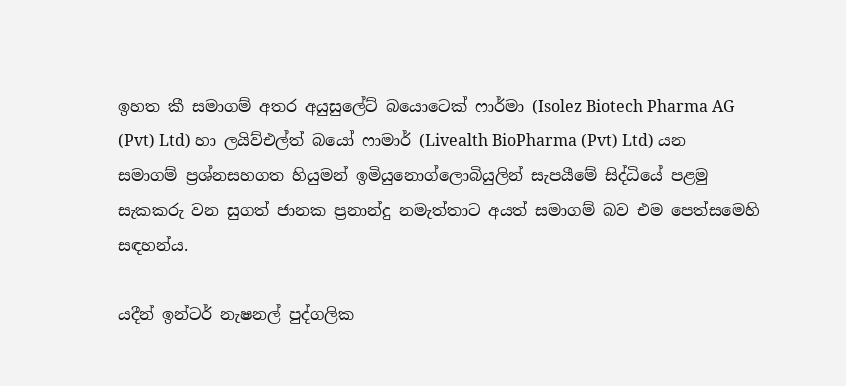ඉහත කී සමාගම් අතර අයුසුලේට් බයොටෙක් ෆාර්මා (Isolez Biotech Pharma AG (Pvt) Ltd) හා ලයිව්එල්ත් බයෝ ෆාමාර් (Livealth BioPharma (Pvt) Ltd) යන සමාගම් ප්‍රශ්නසහගත හියුමන් ඉමියුනොග්ලොබියුලින් සැපයීමේ සිද්ධියේ පළමු සැකකරු වන සුගත් ජානක ප්‍රනාන්දු නමැත්තාට අයත් සමාගම් බව එම පෙත්සමෙහි සඳහන්ය.

යදීන් ඉන්ටර් නැෂනල් පුද්ගලික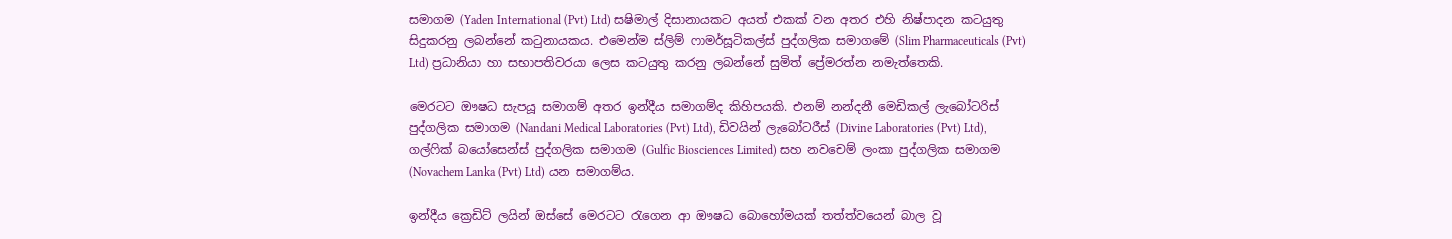සමාගම (Yaden International (Pvt) Ltd) සෂිමාල් දිසානායකට අයත් එකක් වන අතර එහි නිෂ්පාදන කටයුතු සිදුකරනු ලබන්නේ කටුනායකය. එමෙන්ම ස්ලිම් ෆාමර්සූටිකල්ස් පුද්ගලික සමාගමේ (Slim Pharmaceuticals (Pvt) Ltd) ප්‍රධානියා හා සභාපතිවරයා ලෙස කටයුතු කරනු ලබන්නේ සුමිත් ප්‍රේමරත්න නමැත්තෙකි.

මෙරටට ඖෂධ සැපයූ සමාගම් අතර ඉන්දීය සමාගම්ද කිහිපයකි. එනම් නන්දනී මෙඩිකල් ලැබෝටරිස් පුද්ගලික සමාගම (Nandani Medical Laboratories (Pvt) Ltd), ඩිවයින් ලැබෝටරීස් (Divine Laboratories (Pvt) Ltd), ගල්ෆික් බයෝසෙන්ස් පුද්ගලික සමාගම (Gulfic Biosciences Limited) සහ නවචෙම් ලංකා පුද්ගලික සමාගම (Novachem Lanka (Pvt) Ltd) යන සමාගම්ය.

ඉන්දීය ක්‍රෙඩිට් ලයින් ඔස්සේ මෙරටට රැගෙන ආ ඖෂධ බොහෝමයක් තත්ත්වයෙන් බාල වූ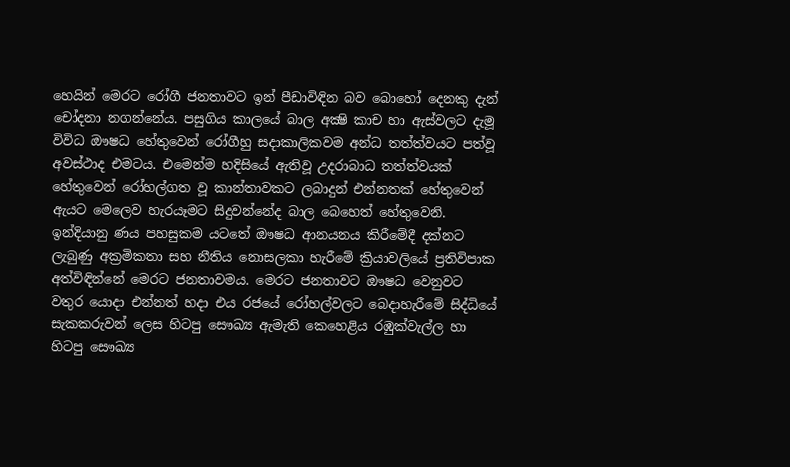හෙයින් මෙරට රෝගී ජනතාවට ඉන් පීඩාවිඳින බව බොහෝ දෙනකු දැන් චෝදනා නගන්නේය. පසුගිය කාලයේ බාල අක්‍ෂි කාච හා ඇස්වලට දැමූ විවිධ ඖෂධ හේතුවෙන් රෝගීහු සදාකාලිකවම අන්ධ තත්ත්වයට පත්වූ අවස්ථාද එමටය. එමෙන්ම හදිසියේ ඇතිවූ උදරාබාධ තත්ත්වයක් හේතුවෙන් රෝහල්ගත වූ කාන්තාවකට ලබාදුන් එන්නතක් හේතුවෙන් ඇයට මෙලෙව හැරයෑමට සිදුවන්නේද බාල බෙහෙත් හේතුවෙනි. ඉන්දියානු ණය පහසුකම යටතේ ඖෂධ ආනයනය කිරීමේදී දක්නට ලැබුණු අක්‍රමිකතා සහ නීතිය නොසලකා හැරීමේ ක්‍රියාවලියේ ප්‍රතිවිපාක අත්විඳින්නේ මෙරට ජනතාවමය. මෙරට ජනතාවට ඖෂධ වෙනුවට වතුර යොදා එන්නත් හදා එය රජයේ රෝහල්වලට බෙදාහැරීමේ සිද්ධියේ සැකකරුවන් ලෙස හිටපු සෞඛ්‍ය ඇමැති කෙහෙළිය රඹුක්වැල්ල හා හිටපු සෞඛ්‍ය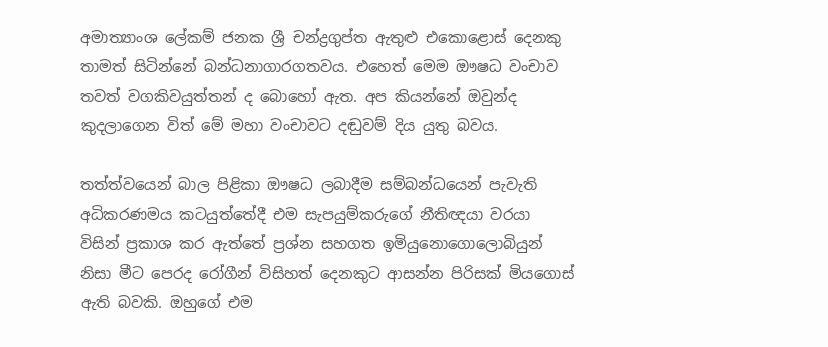අමාත්‍යාංශ ලේකම් ජනක ශ්‍රී චන්ද්‍රගුප්ත ඇතුළු එකොළොස් දෙනකු තාමත් සිටින්නේ බන්ධනාගාරගතවය. එහෙත් මෙම ඖෂධ වංචාව තවත් වගකිවයුත්තන් ද බොහෝ ඇත. අප කියන්නේ ඔවුන්ද කුදලාගෙන විත් මේ මහා වංචාවට දඬුවම් දිය යුතු බවය.

තත්ත්වයෙන් බාල පිළිකා ඖෂධ ලබාදීම සම්බන්ධයෙන් පැවැති අධිකරණමය කටයුත්තේදී එම සැපයුම්කරුගේ නීතිඥයා වරයා විසින් ප්‍රකාශ කර ඇත්තේ ප්‍රශ්න සහගත ඉමියුනොගොලොබියුන් නිසා මීට පෙරද රෝගීන් විසිහත් දෙනකුට ආසන්න පිරිසක් මියගොස් ඇති බවකි. ඔහුගේ එම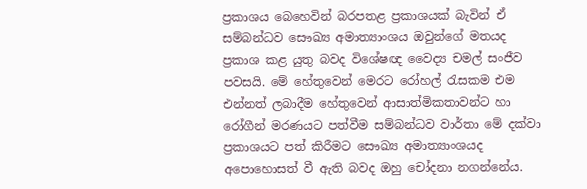ප්‍රකාශය බෙහෙවින් බරපතළ ප්‍රකාශයක් බැවින් ඒ සම්බන්ධව සෞඛ්‍ය අමාත්‍යාංශය ඔවුන්ගේ මතයද ප්‍රකාශ කළ යුතු බවද විශේෂඥ වෛද්‍ය චමල් සංජීව පවසයි. මේ හේතුවෙන් මෙරට රෝහල් රැසකම එම එන්නත් ලබාදීම හේතුවෙන් ආසාත්මිකතාවන්ට හා රෝගීන් මරණයට පත්වීම සම්බන්ධව වාර්තා මේ දක්වා ප්‍රකාශයට පත් කිරීමට සෞඛ්‍ය අමාත්‍යාංශයද අපොහොසත් වී ඇති බවද ඔහු චෝදනා නගන්නේය.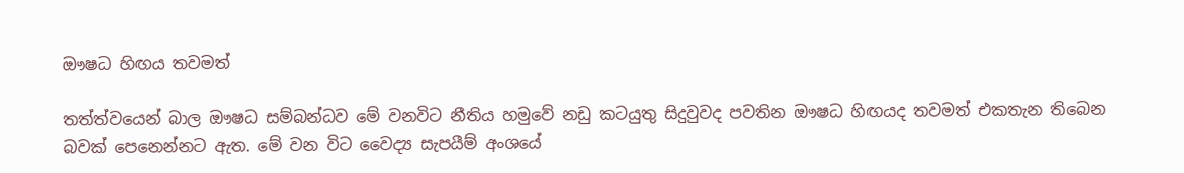ඖෂධ හිඟය තවමත්

තත්ත්වයෙන් බාල ඖෂධ සම්බන්ධව මේ වනවිට නීතිය හමුවේ නඩු කටයුතු සිදුවුවද පවතින ඖෂධ හිඟයද තවමත් එකතැන තිබෙන බවක් පෙනෙන්නට ඇත. මේ වන විට වෛද්‍ය සැපයීම් අංශයේ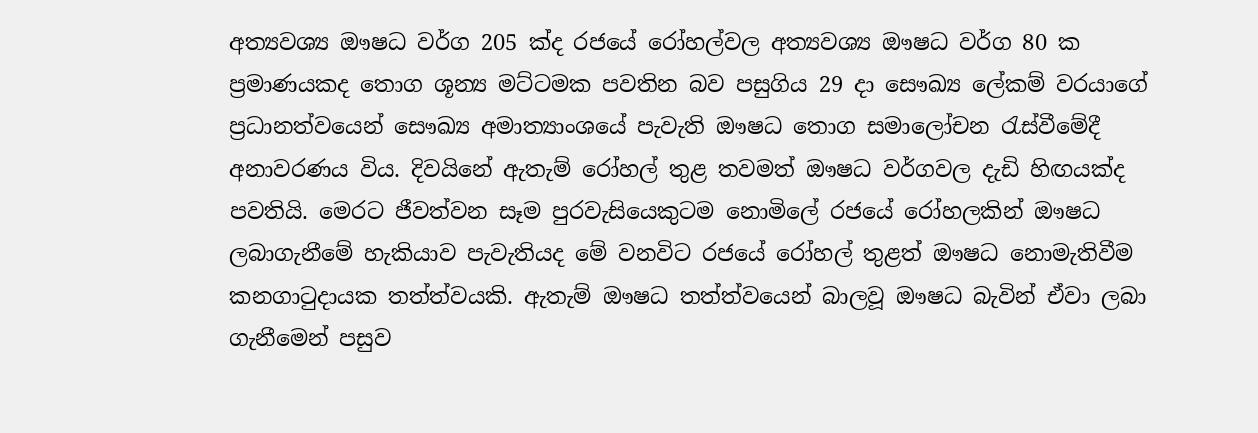අත්‍යවශ්‍ය ඖෂධ වර්ග 205 ක්ද රජයේ රෝහල්වල අත්‍යවශ්‍ය ඖෂධ වර්ග 80 ක ප්‍රමාණයකද තොග ශූන්‍ය මට්ටමක පවතින බව පසුගිය 29 දා සෞඛ්‍ය ලේකම් වරයාගේ ප්‍රධානත්වයෙන් සෞඛ්‍ය අමාත්‍යාංශයේ පැවැති ඖෂධ තොග සමාලෝචන රැස්වීමේදී අනාවරණය විය. දිවයිනේ ඇතැම් රෝහල් තුළ තවමත් ඖෂධ වර්ගවල දැඩි හිඟයක්ද පවතියි. මෙරට ජීවත්වන සෑම පුරවැසියෙකුටම නොමිලේ රජයේ රෝහලකින් ඖෂධ ලබාගැනීමේ හැකියාව පැවැතියද මේ වනවිට රජයේ රෝහල් තුළත් ඖෂධ නොමැතිවීම කනගාටුදායක තත්ත්වයකි. ඇතැම් ඖෂධ තත්ත්වයෙන් බාලවූ ඖෂධ බැවින් ඒවා ලබා ගැනීමෙන් පසුව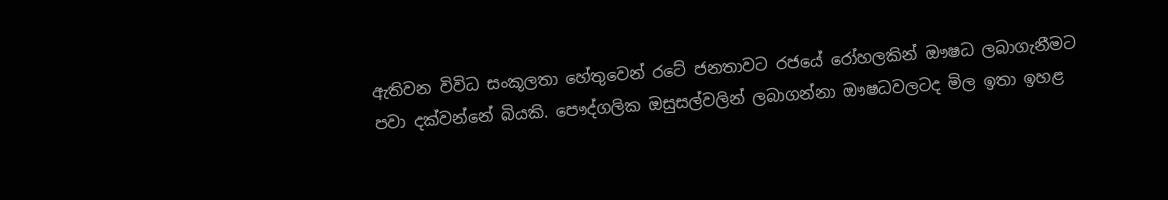ඇතිවන විවිධ සංකූලතා හේතුවෙන් රටේ ජනතාවට රජයේ රෝහලකින් ඖෂධ ලබාගැනීමට පවා දක්වන්නේ බියකි. පෞද්ගලික ඔසුසල්වලින් ලබාගන්නා ඖෂධවලටද මිල ඉතා ඉහළ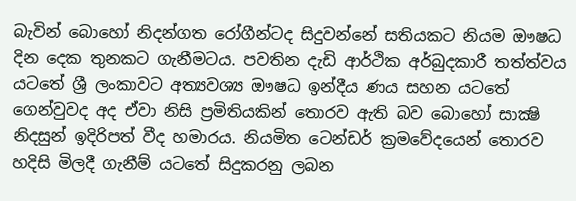බැවින් බොහෝ නිදන්ගත රෝගීන්ටද සිදුවන්නේ සතියකට නියම ඖෂධ දින දෙක තුනකට ගැනීමටය. පවතින දැඩි ආර්ථික අර්බුදකාරී තත්ත්වය යටතේ ශ්‍රී ලංකාවට අත්‍යවශ්‍ය ඖෂධ ඉන්දීය ණය සහන යටතේ ගෙන්වුවද අද ඒවා නිසි ප්‍රමිතියකින් තොරව ඇති බව බොහෝ සාක්‍ෂි නිදසුන් ඉදිරිපත් වීද හමාරය. නියමිත ටෙන්ඩර් ක්‍රමවේදයෙන් තොරව හදිසි මිලදී ගැනීම් යටතේ සිදුකරනු ලබන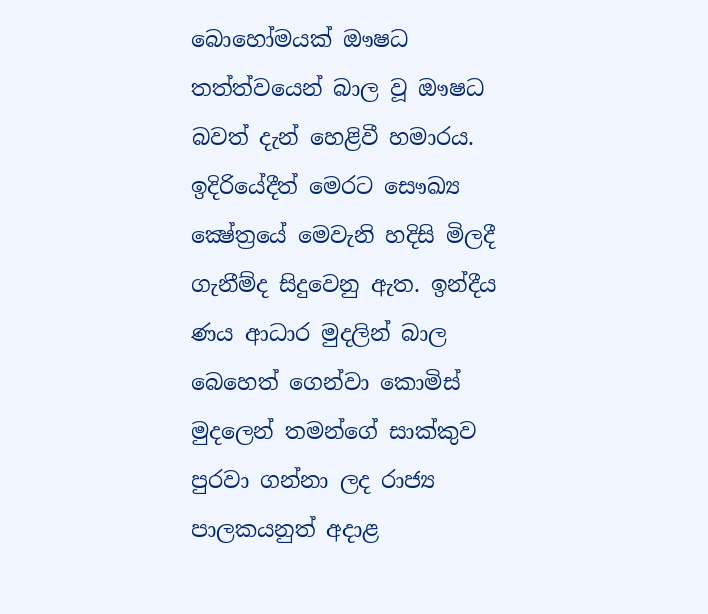බොහෝමයක් ඖෂධ තත්ත්වයෙන් බාල වූ ඖෂධ බවත් දැන් හෙළිවී හමාරය. ඉදිරියේදීත් මෙරට සෞඛ්‍ය ක්‍ෂේත්‍රයේ මෙවැනි හදිසි මිලදී ගැනීම්ද සිදුවෙනු ඇත. ඉන්දීය ණය ආධාර මුදලින් බාල බෙහෙත් ගෙන්වා කොමිස් මුදලෙන් තමන්ගේ සාක්කුව පුරවා ගන්නා ලද රාජ්‍ය පාලකයනුත් අදාළ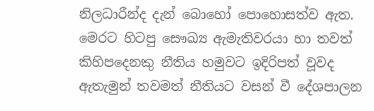නිලධාරීන්ද දැන් බොහෝ පොහොසත්ව ඇත. මෙරට හිටපු සෞඛ්‍ය ඇමැතිවරයා හා තවත් කිහිපදෙනකු නීතිය හමුවට ඉදිරිපත් වූවද ඇතැමුන් තවමත් නීතියට වසන් වී දේශපාලන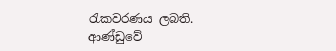රැකවරණය ලබති. ආණ්ඩුවේ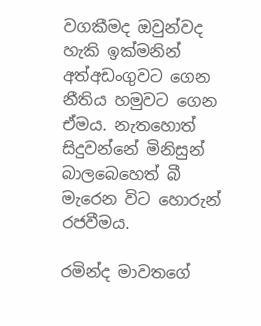වගකීමද ඔවුන්වද හැකි ඉක්මනින් අත්අඩංගුවට ගෙන නීතිය හමුවට ගෙන ඒමය. නැතහොත් සිදුවන්නේ මිනිසුන් බාලබෙහෙත් බී මැරෙන විට හොරුන් රජවීමය.

රමින්ද මාවතගේ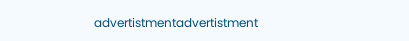advertistmentadvertistment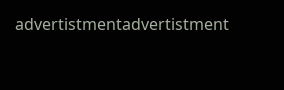advertistmentadvertistment